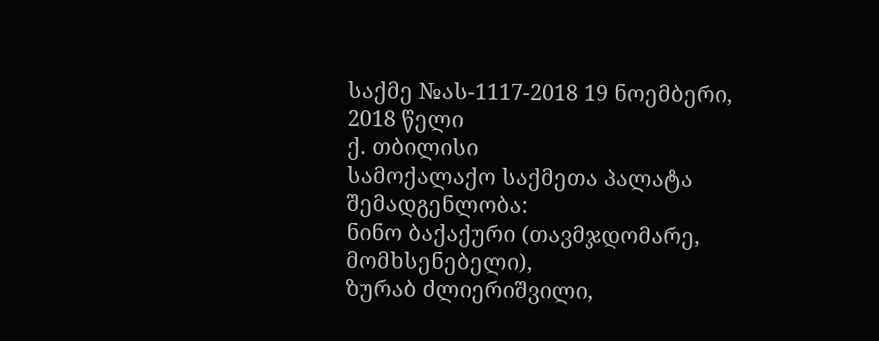საქმე №ას-1117-2018 19 ნოემბერი, 2018 წელი
ქ. თბილისი
სამოქალაქო საქმეთა პალატა
შემადგენლობა:
ნინო ბაქაქური (თავმჯდომარე, მომხსენებელი),
ზურაბ ძლიერიშვილი,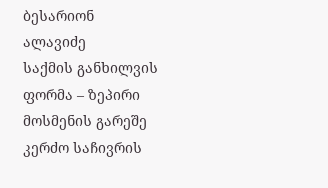ბესარიონ ალავიძე
საქმის განხილვის ფორმა – ზეპირი მოსმენის გარეშე
კერძო საჩივრის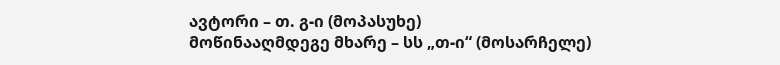ავტორი – თ. გ-ი (მოპასუხე)
მოწინააღმდეგე მხარე – სს „თ-ი“ (მოსარჩელე)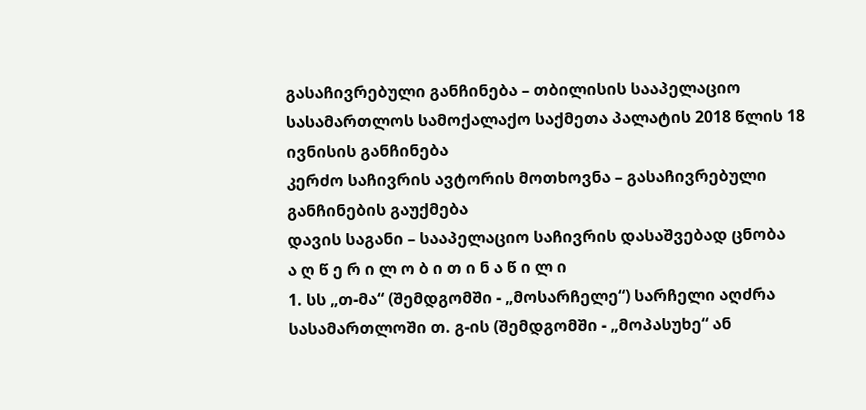გასაჩივრებული განჩინება – თბილისის სააპელაციო სასამართლოს სამოქალაქო საქმეთა პალატის 2018 წლის 18 ივნისის განჩინება
კერძო საჩივრის ავტორის მოთხოვნა – გასაჩივრებული განჩინების გაუქმება
დავის საგანი – სააპელაციო საჩივრის დასაშვებად ცნობა
ა ღ წ ე რ ი ლ ო ბ ი თ ი ნ ა წ ი ლ ი
1. სს „თ-მა“ (შემდგომში - „მოსარჩელე“) სარჩელი აღძრა სასამართლოში თ. გ-ის (შემდგომში - „მოპასუხე“ ან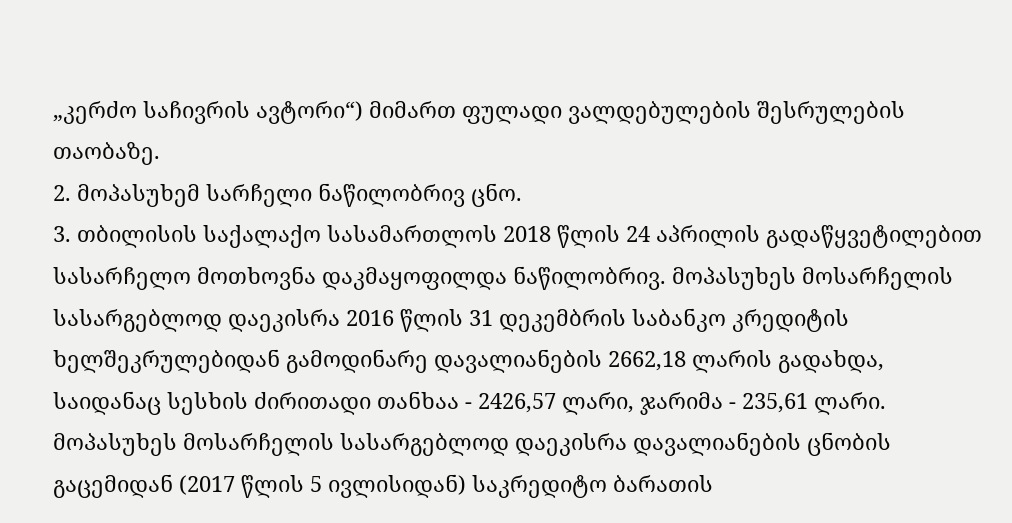„კერძო საჩივრის ავტორი“) მიმართ ფულადი ვალდებულების შესრულების თაობაზე.
2. მოპასუხემ სარჩელი ნაწილობრივ ცნო.
3. თბილისის საქალაქო სასამართლოს 2018 წლის 24 აპრილის გადაწყვეტილებით სასარჩელო მოთხოვნა დაკმაყოფილდა ნაწილობრივ. მოპასუხეს მოსარჩელის სასარგებლოდ დაეკისრა 2016 წლის 31 დეკემბრის საბანკო კრედიტის ხელშეკრულებიდან გამოდინარე დავალიანების 2662,18 ლარის გადახდა, საიდანაც სესხის ძირითადი თანხაა - 2426,57 ლარი, ჯარიმა - 235,61 ლარი. მოპასუხეს მოსარჩელის სასარგებლოდ დაეკისრა დავალიანების ცნობის გაცემიდან (2017 წლის 5 ივლისიდან) საკრედიტო ბარათის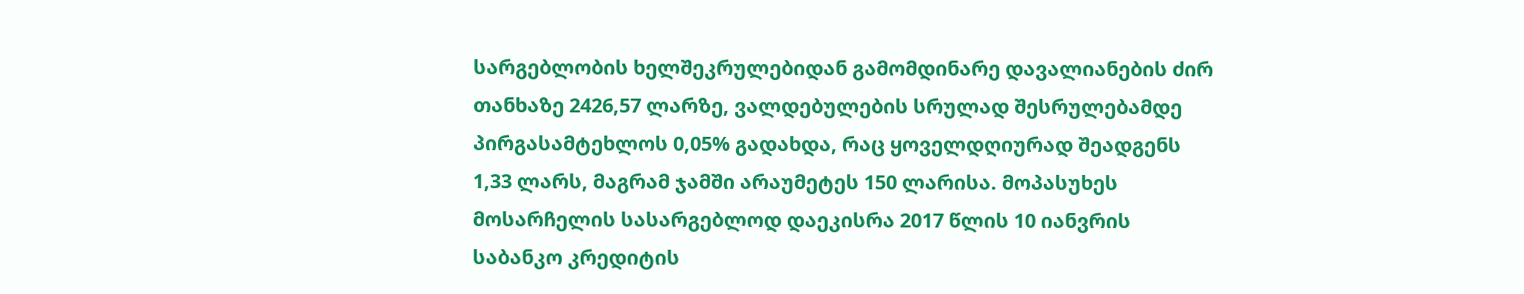სარგებლობის ხელშეკრულებიდან გამომდინარე დავალიანების ძირ თანხაზე 2426,57 ლარზე, ვალდებულების სრულად შესრულებამდე პირგასამტეხლოს 0,05% გადახდა, რაც ყოველდღიურად შეადგენს 1,33 ლარს, მაგრამ ჯამში არაუმეტეს 150 ლარისა. მოპასუხეს მოსარჩელის სასარგებლოდ დაეკისრა 2017 წლის 10 იანვრის საბანკო კრედიტის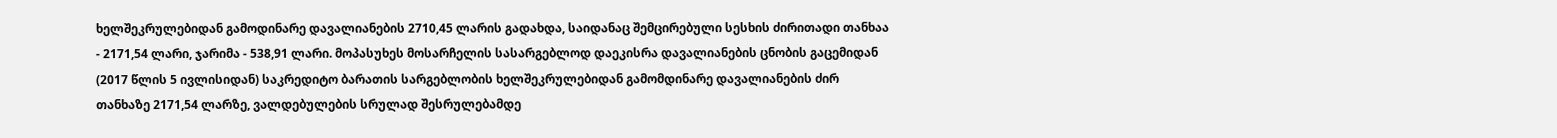ხელშეკრულებიდან გამოდინარე დავალიანების 2710,45 ლარის გადახდა, საიდანაც შემცირებული სესხის ძირითადი თანხაა - 2171,54 ლარი, ჯარიმა - 538,91 ლარი. მოპასუხეს მოსარჩელის სასარგებლოდ დაეკისრა დავალიანების ცნობის გაცემიდან (2017 წლის 5 ივლისიდან) საკრედიტო ბარათის სარგებლობის ხელშეკრულებიდან გამომდინარე დავალიანების ძირ თანხაზე 2171,54 ლარზე, ვალდებულების სრულად შესრულებამდე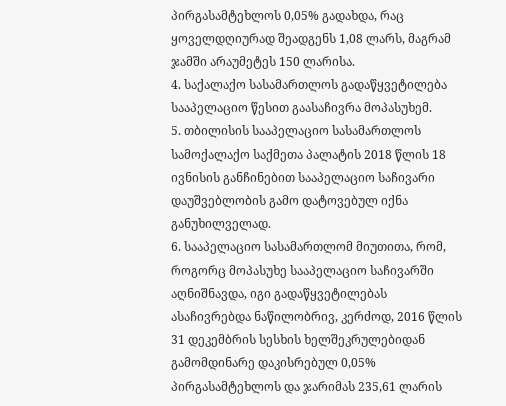პირგასამტეხლოს 0,05% გადახდა, რაც ყოველდღიურად შეადგენს 1,08 ლარს, მაგრამ ჯამში არაუმეტეს 150 ლარისა.
4. საქალაქო სასამართლოს გადაწყვეტილება სააპელაციო წესით გაასაჩივრა მოპასუხემ.
5. თბილისის სააპელაციო სასამართლოს სამოქალაქო საქმეთა პალატის 2018 წლის 18 ივნისის განჩინებით სააპელაციო საჩივარი დაუშვებლობის გამო დატოვებულ იქნა განუხილველად.
6. სააპელაციო სასამართლომ მიუთითა, რომ, როგორც მოპასუხე სააპელაციო საჩივარში აღნიშნავდა, იგი გადაწყვეტილებას ასაჩივრებდა ნაწილობრივ, კერძოდ, 2016 წლის 31 დეკემბრის სესხის ხელშეკრულებიდან გამომდინარე დაკისრებულ 0,05% პირგასამტეხლოს და ჯარიმას 235,61 ლარის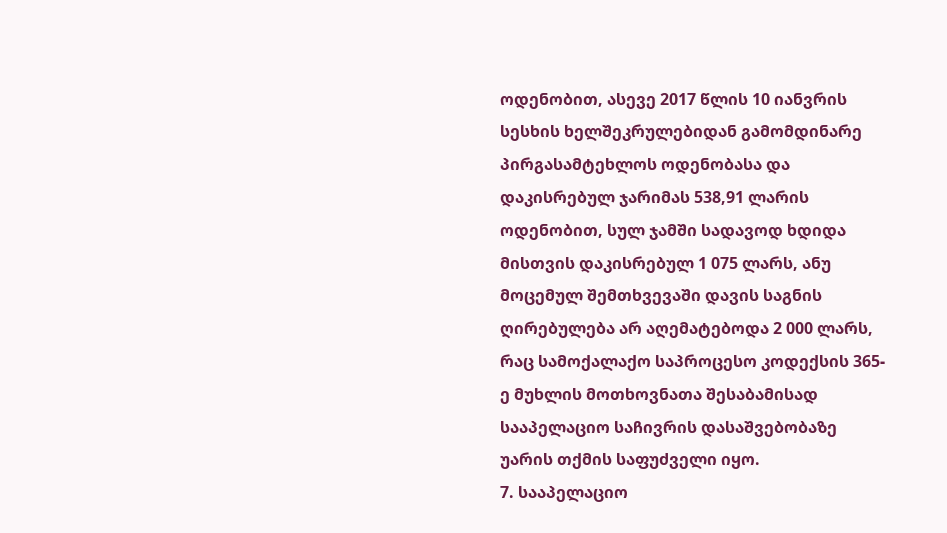ოდენობით, ასევე 2017 წლის 10 იანვრის სესხის ხელშეკრულებიდან გამომდინარე პირგასამტეხლოს ოდენობასა და დაკისრებულ ჯარიმას 538,91 ლარის ოდენობით, სულ ჯამში სადავოდ ხდიდა მისთვის დაკისრებულ 1 075 ლარს, ანუ მოცემულ შემთხვევაში დავის საგნის ღირებულება არ აღემატებოდა 2 000 ლარს, რაც სამოქალაქო საპროცესო კოდექსის 365-ე მუხლის მოთხოვნათა შესაბამისად სააპელაციო საჩივრის დასაშვებობაზე უარის თქმის საფუძველი იყო.
7. სააპელაციო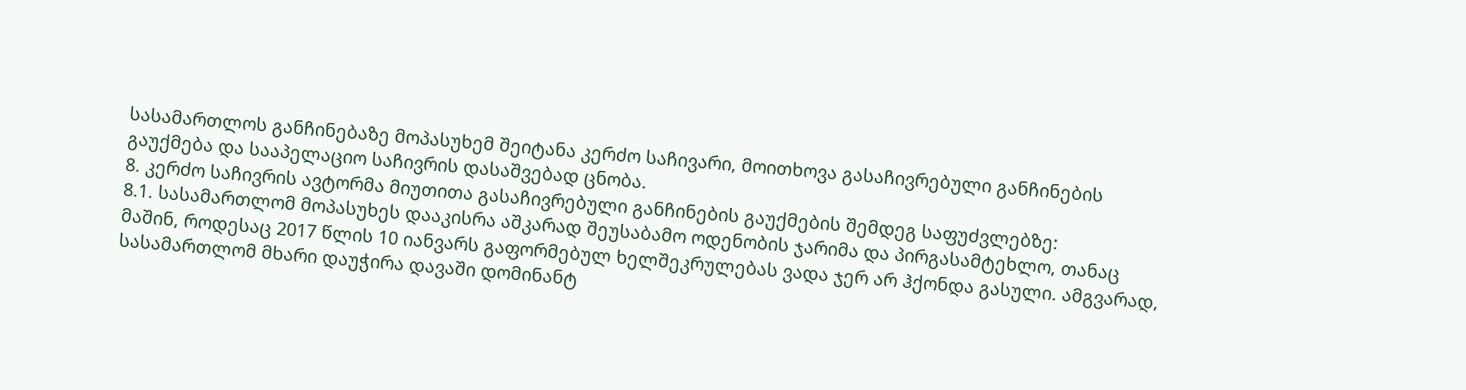სასამართლოს განჩინებაზე მოპასუხემ შეიტანა კერძო საჩივარი, მოითხოვა გასაჩივრებული განჩინების გაუქმება და სააპელაციო საჩივრის დასაშვებად ცნობა.
8. კერძო საჩივრის ავტორმა მიუთითა გასაჩივრებული განჩინების გაუქმების შემდეგ საფუძვლებზე:
8.1. სასამართლომ მოპასუხეს დააკისრა აშკარად შეუსაბამო ოდენობის ჯარიმა და პირგასამტეხლო, თანაც მაშინ, როდესაც 2017 წლის 10 იანვარს გაფორმებულ ხელშეკრულებას ვადა ჯერ არ ჰქონდა გასული. ამგვარად, სასამართლომ მხარი დაუჭირა დავაში დომინანტ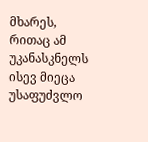მხარეს, რითაც ამ უკანასკნელს ისევ მიეცა უსაფუძვლო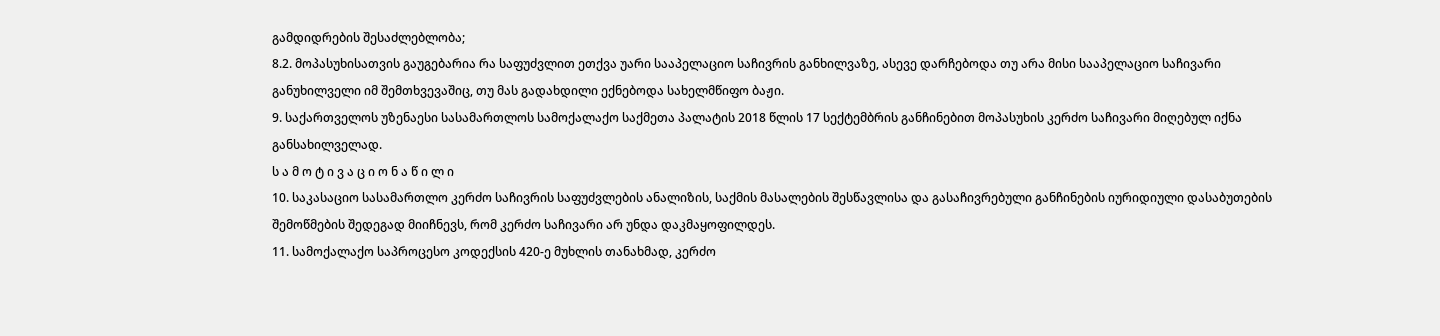გამდიდრების შესაძლებლობა;
8.2. მოპასუხისათვის გაუგებარია რა საფუძვლით ეთქვა უარი სააპელაციო საჩივრის განხილვაზე, ასევე დარჩებოდა თუ არა მისი სააპელაციო საჩივარი განუხილველი იმ შემთხვევაშიც, თუ მას გადახდილი ექნებოდა სახელმწიფო ბაჟი.
9. საქართველოს უზენაესი სასამართლოს სამოქალაქო საქმეთა პალატის 2018 წლის 17 სექტემბრის განჩინებით მოპასუხის კერძო საჩივარი მიღებულ იქნა განსახილველად.
ს ა მ ო ტ ი ვ ა ც ი ო ნ ა წ ი ლ ი
10. საკასაციო სასამართლო კერძო საჩივრის საფუძვლების ანალიზის, საქმის მასალების შესწავლისა და გასაჩივრებული განჩინების იურიდიული დასაბუთების შემოწმების შედეგად მიიჩნევს, რომ კერძო საჩივარი არ უნდა დაკმაყოფილდეს.
11. სამოქალაქო საპროცესო კოდექსის 420-ე მუხლის თანახმად, კერძო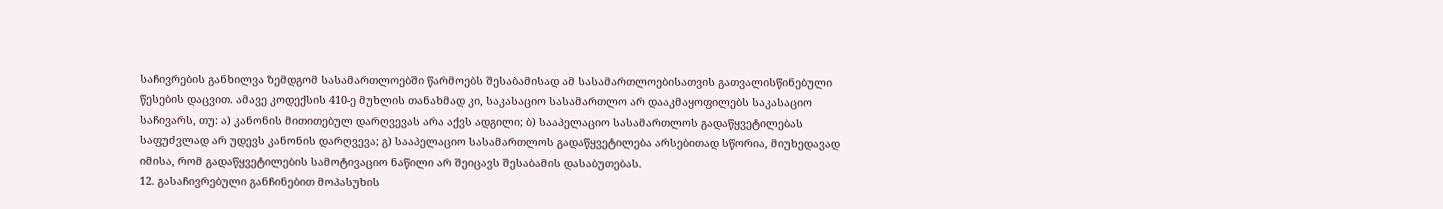საჩივრების განხილვა ზემდგომ სასამართლოებში წარმოებს შესაბამისად ამ სასამართლოებისათვის გათვალისწინებული წესების დაცვით. ამავე კოდექსის 410-ე მუხლის თანახმად კი, საკასაციო სასამართლო არ დააკმაყოფილებს საკასაციო საჩივარს, თუ: ა) კანონის მითითებულ დარღვევას არა აქვს ადგილი; ბ) სააპელაციო სასამართლოს გადაწყვეტილებას საფუძვლად არ უდევს კანონის დარღვევა; გ) სააპელაციო სასამართლოს გადაწყვეტილება არსებითად სწორია, მიუხედავად იმისა, რომ გადაწყვეტილების სამოტივაციო ნაწილი არ შეიცავს შესაბამის დასაბუთებას.
12. გასაჩივრებული განჩინებით მოპასუხის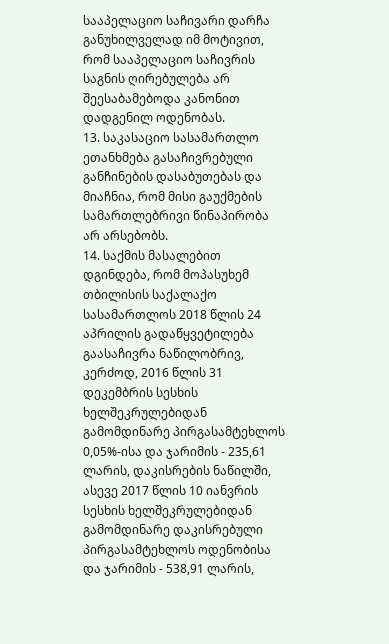სააპელაციო საჩივარი დარჩა განუხილველად იმ მოტივით, რომ სააპელაციო საჩივრის საგნის ღირებულება არ შეესაბამებოდა კანონით დადგენილ ოდენობას.
13. საკასაციო სასამართლო ეთანხმება გასაჩივრებული განჩინების დასაბუთებას და მიაჩნია, რომ მისი გაუქმების სამართლებრივი წინაპირობა არ არსებობს.
14. საქმის მასალებით დგინდება, რომ მოპასუხემ თბილისის საქალაქო სასამართლოს 2018 წლის 24 აპრილის გადაწყვეტილება გაასაჩივრა ნაწილობრივ, კერძოდ, 2016 წლის 31 დეკემბრის სესხის ხელშეკრულებიდან გამომდინარე პირგასამტეხლოს 0,05%-ისა და ჯარიმის - 235,61 ლარის, დაკისრების ნაწილში, ასევე 2017 წლის 10 იანვრის სესხის ხელშეკრულებიდან გამომდინარე დაკისრებული პირგასამტეხლოს ოდენობისა და ჯარიმის - 538,91 ლარის,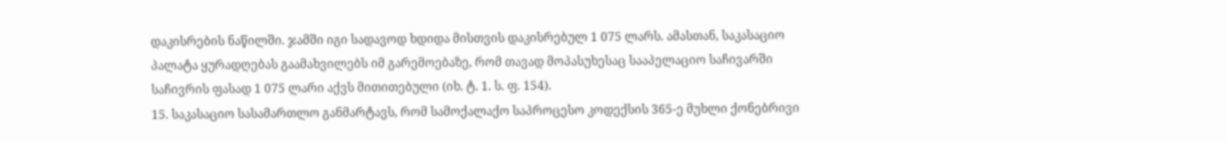დაკისრების ნაწილში. ჯამში იგი სადავოდ ხდიდა მისთვის დაკისრებულ 1 075 ლარს. ამასთან, საკასაციო პალატა ყურადღებას გაამახვილებს იმ გარემოებაზე, რომ თავად მოპასუხესაც სააპელაციო საჩივარში საჩივრის ფასად 1 075 ლარი აქვს მითითებული (იხ. ტ. 1. ს. ფ. 154).
15. საკასაციო სასამართლო განმარტავს, რომ სამოქალაქო საპროცესო კოდექსის 365-ე მუხლი ქონებრივი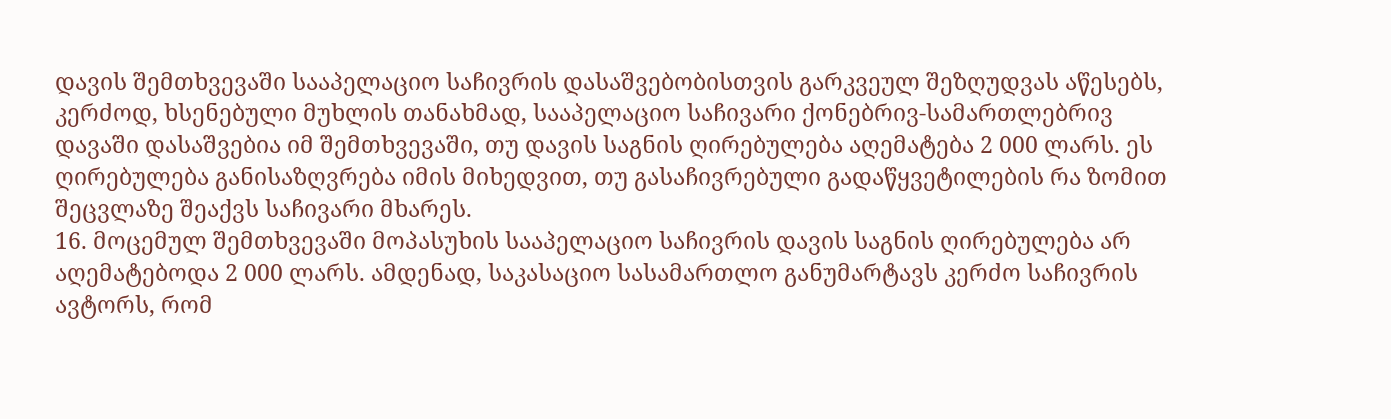დავის შემთხვევაში სააპელაციო საჩივრის დასაშვებობისთვის გარკვეულ შეზღუდვას აწესებს, კერძოდ, ხსენებული მუხლის თანახმად, სააპელაციო საჩივარი ქონებრივ-სამართლებრივ დავაში დასაშვებია იმ შემთხვევაში, თუ დავის საგნის ღირებულება აღემატება 2 000 ლარს. ეს ღირებულება განისაზღვრება იმის მიხედვით, თუ გასაჩივრებული გადაწყვეტილების რა ზომით შეცვლაზე შეაქვს საჩივარი მხარეს.
16. მოცემულ შემთხვევაში მოპასუხის სააპელაციო საჩივრის დავის საგნის ღირებულება არ აღემატებოდა 2 000 ლარს. ამდენად, საკასაციო სასამართლო განუმარტავს კერძო საჩივრის ავტორს, რომ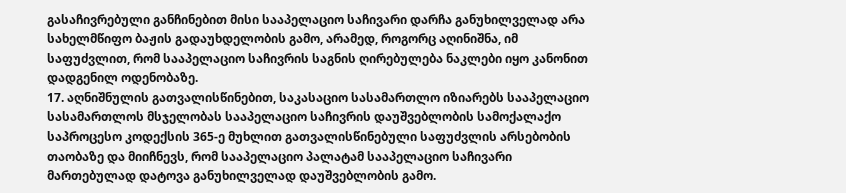გასაჩივრებული განჩინებით მისი სააპელაციო საჩივარი დარჩა განუხილველად არა სახელმწიფო ბაჟის გადაუხდელობის გამო, არამედ, როგორც აღინიშნა, იმ საფუძვლით, რომ სააპელაციო საჩივრის საგნის ღირებულება ნაკლები იყო კანონით დადგენილ ოდენობაზე.
17. აღნიშნულის გათვალისწინებით, საკასაციო სასამართლო იზიარებს სააპელაციო სასამართლოს მსჯელობას სააპელაციო საჩივრის დაუშვებლობის სამოქალაქო საპროცესო კოდექსის 365-ე მუხლით გათვალისწინებული საფუძვლის არსებობის თაობაზე და მიიჩნევს, რომ სააპელაციო პალატამ სააპელაციო საჩივარი მართებულად დატოვა განუხილველად დაუშვებლობის გამო.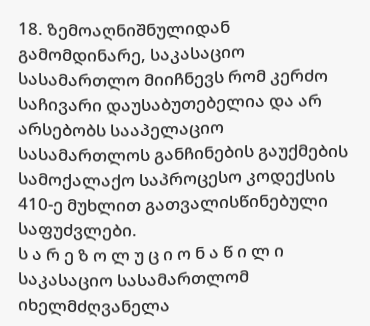18. ზემოაღნიშნულიდან გამომდინარე, საკასაციო სასამართლო მიიჩნევს რომ კერძო საჩივარი დაუსაბუთებელია და არ არსებობს სააპელაციო სასამართლოს განჩინების გაუქმების სამოქალაქო საპროცესო კოდექსის 410-ე მუხლით გათვალისწინებული საფუძვლები.
ს ა რ ე ზ ო ლ უ ც ი ო ნ ა წ ი ლ ი
საკასაციო სასამართლომ იხელმძღვანელა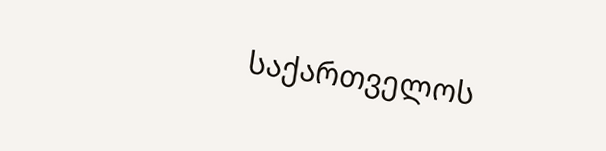საქართველოს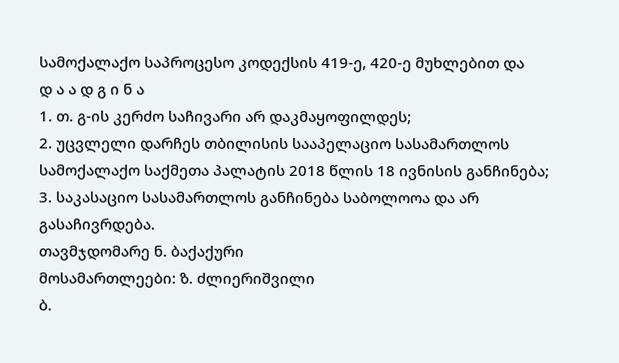სამოქალაქო საპროცესო კოდექსის 419-ე, 420-ე მუხლებით და
დ ა ა დ გ ი ნ ა
1. თ. გ-ის კერძო საჩივარი არ დაკმაყოფილდეს;
2. უცვლელი დარჩეს თბილისის სააპელაციო სასამართლოს სამოქალაქო საქმეთა პალატის 2018 წლის 18 ივნისის განჩინება;
3. საკასაციო სასამართლოს განჩინება საბოლოოა და არ გასაჩივრდება.
თავმჯდომარე ნ. ბაქაქური
მოსამართლეები: ზ. ძლიერიშვილი
ბ.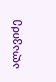ალავიძე